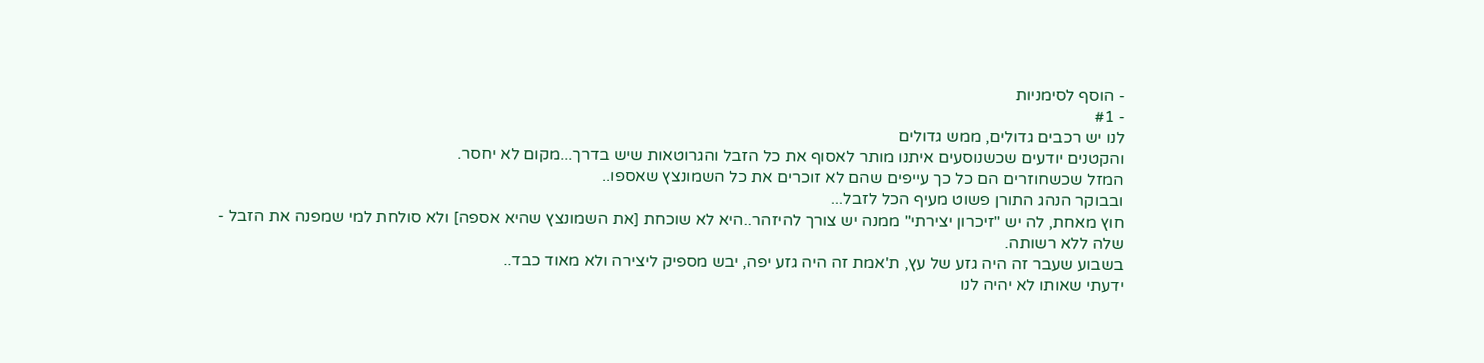- הוסף לסימניות
- #1
לנו יש רכבים גדולים, ממש גדולים
והקטנים יודעים שכשנוסעים איתנו מותר לאסוף את כל הזבל והגרוטאות שיש בדרך...מקום לא יחסר.
המזל שכשחוזרים הם כל כך עייפים שהם לא זוכרים את כל השמונצץ שאספו..
ובבוקר הנהג התורן פשוט מעיף הכל לזבל...
חוץ מאחת, לה יש "זיכרון יצירתי" ממנה יש צורך להיזהר..היא לא שוכחת [את השמונצץ שהיא אספה] ולא סולחת למי שמפנה את הזבל -
שלה ללא רשותה.
בשבוע שעבר זה היה גזע של עץ, ת'אמת זה היה גזע יפה, יבש מספיק ליצירה ולא מאוד כבד..
ידעתי שאותו לא יהיה לנו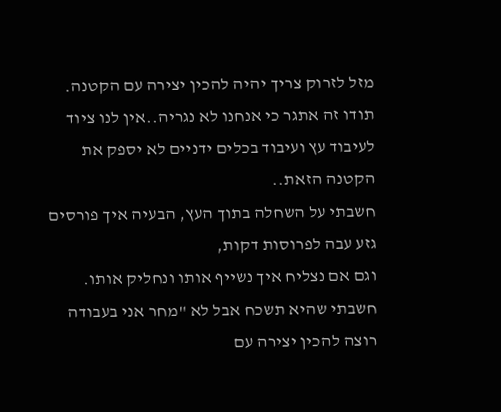מזל לזרוק צריך יהיה להכין יצירה עם הקטנה.
תודו זה אתגר כי אנחנו לא נגריה..אין לנו ציוד לעיבוד עץ ועיבוד בכלים ידניים לא יספק את הקטנה הזאת..
חשבתי על השחלה בתוך העץ, הבעיה איך פורסים גזע עבה לפרוסות דקות,
וגם אם נצליח איך נשייף אותו ונחליק אותו.
חשבתי שהיא תשכח אבל לא "מחר אני בעבודה רוצה להכין יצירה עם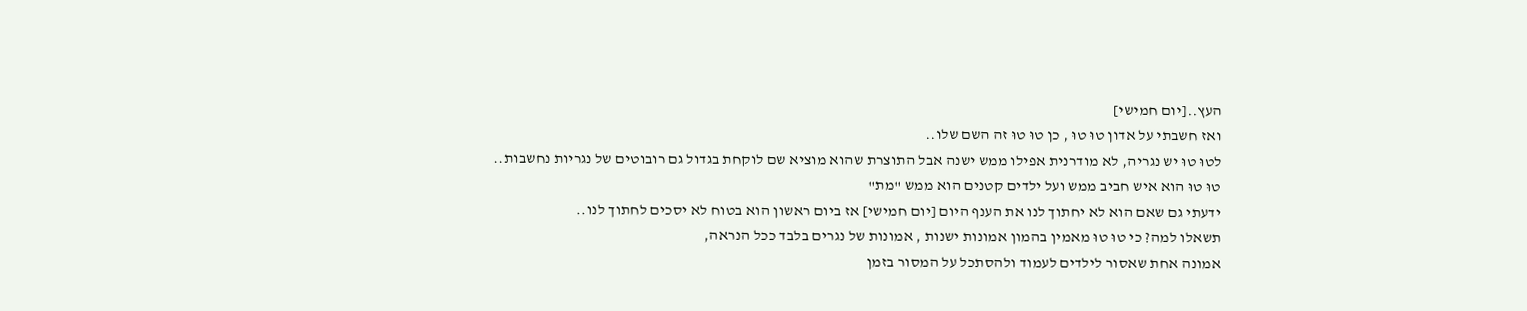העץ..[יום חמישי]
ואז חשבתי על אדון טוּ טוּ , כן טוּ טוּ זה השם שלו..
לטוּ טוּ יש נגריה, לא מודרנית אפילו ממש ישנה אבל התוצרת שהוא מוציא שם לוקחת בגדול גם רובוטים של נגריות נחשבות..
טוּ טוּ הוא איש חביב ממש ועל ילדים קטנים הוא ממש "מת"
ידעתי גם שאם הוא לא יחתוך לנו את הענף היום [יום חמישי] אז ביום ראשון הוא בטוח לא יסכים לחתוך לנו..
תשאלו למה? כי טוּ טוּ מאמין בהמון אמונות ישנות , אמונות של נגרים בלבד ככל הנראה,
אמונה אחת שאסור לילדים לעמוד ולהסתכל על המסור בזמן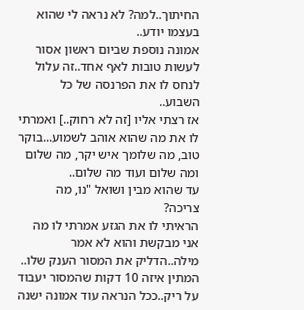החיתוך..למה? לא נראה לי שהוא בעצמו יודע..
אמונה נוספת שביום ראשון אסור לעשות טובות לאף אחד..זה עלול לנחס לו את הפרנסה של כל השבוע..
אז רצתי אליו [זה לא רחוק..] ואמרתי לו את מה שהוא אוהב לשמוע...בוקר טוב, מה שלומך איש יקר, מה שלום ומה שלום ועוד מה שלום..
עד שהוא מבין ושואל "נו, מה צריכה?
הראיתי לו את הגזע אמרתי לו מה אני מבקשת והוא לא אמר מילה..הדליק את המסור הענק שלו..
המתין איזה 10 דקות שהמסור יעבוד על ריק..ככל הנראה עוד אמונה ישנה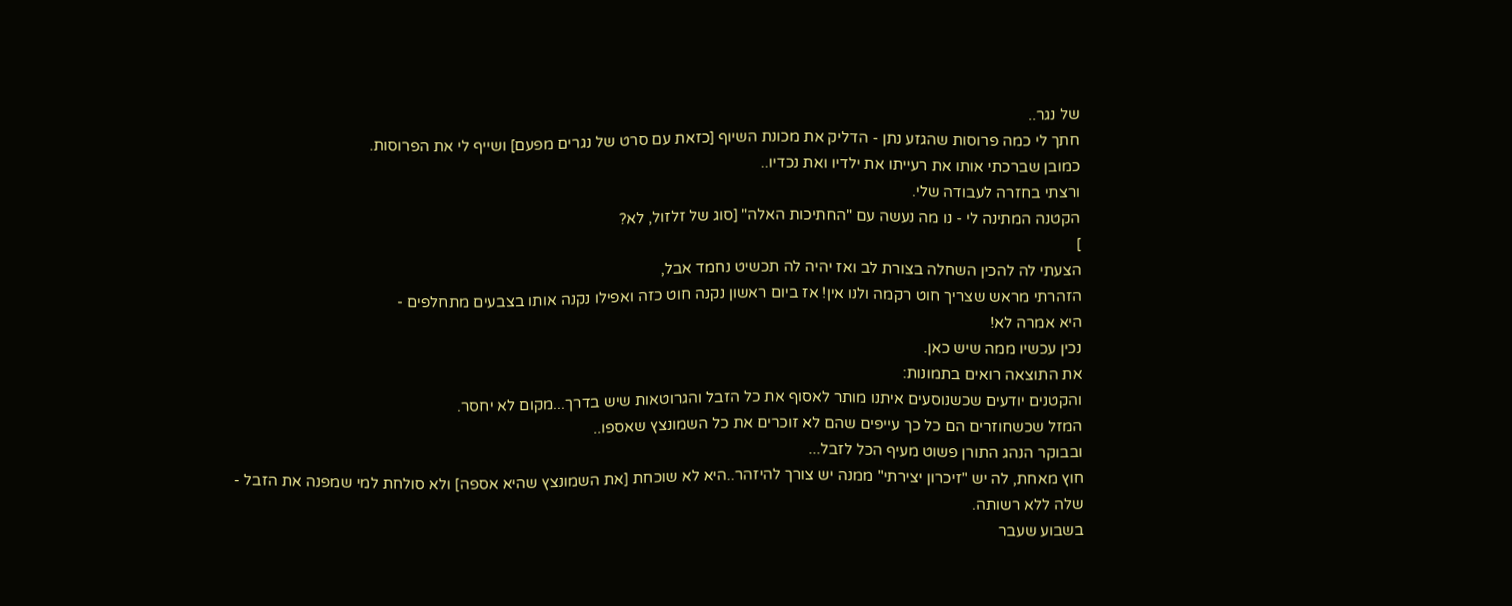של נגר..
חתך לי כמה פרוסות שהגזע נתן - הדליק את מכונת השיוף [כזאת עם סרט של נגרים מפעם] ושייף לי את הפרוסות.
כמובן שברכתי אותו את רעייתו את ילדיו ואת נכדיו..
ורצתי בחזרה לעבודה שלי.
הקטנה המתינה לי - נו מה נעשה עם "החתיכות האלה" [סוג של זלזול, לא?
]
הצעתי לה להכין השחלה בצורת לב ואז יהיה לה תכשיט נחמד אבל,
הזהרתי מראש שצריך חוט רקמה ולנו אין! אז ביום ראשון נקנה חוט כזה ואפילו נקנה אותו בצבעים מתחלפים -
היא אמרה לא!
נכין עכשיו ממה שיש כאן.
את התוצאה רואים בתמונות:
והקטנים יודעים שכשנוסעים איתנו מותר לאסוף את כל הזבל והגרוטאות שיש בדרך...מקום לא יחסר.
המזל שכשחוזרים הם כל כך עייפים שהם לא זוכרים את כל השמונצץ שאספו..
ובבוקר הנהג התורן פשוט מעיף הכל לזבל...
חוץ מאחת, לה יש "זיכרון יצירתי" ממנה יש צורך להיזהר..היא לא שוכחת [את השמונצץ שהיא אספה] ולא סולחת למי שמפנה את הזבל -
שלה ללא רשותה.
בשבוע שעבר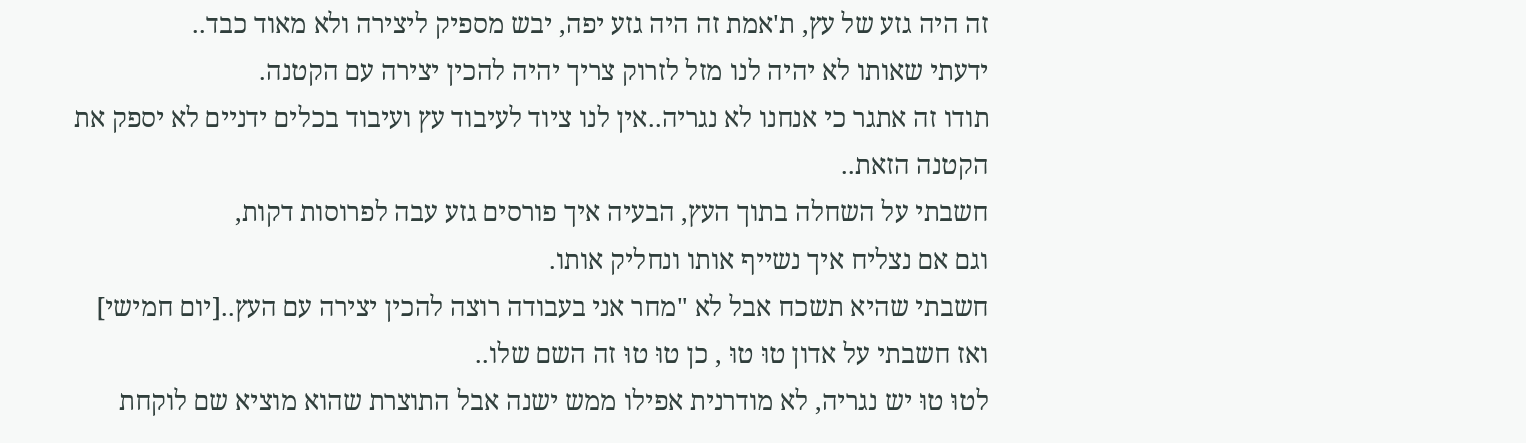זה היה גזע של עץ, ת'אמת זה היה גזע יפה, יבש מספיק ליצירה ולא מאוד כבד..
ידעתי שאותו לא יהיה לנו מזל לזרוק צריך יהיה להכין יצירה עם הקטנה.
תודו זה אתגר כי אנחנו לא נגריה..אין לנו ציוד לעיבוד עץ ועיבוד בכלים ידניים לא יספק את הקטנה הזאת..
חשבתי על השחלה בתוך העץ, הבעיה איך פורסים גזע עבה לפרוסות דקות,
וגם אם נצליח איך נשייף אותו ונחליק אותו.
חשבתי שהיא תשכח אבל לא "מחר אני בעבודה רוצה להכין יצירה עם העץ..[יום חמישי]
ואז חשבתי על אדון טוּ טוּ , כן טוּ טוּ זה השם שלו..
לטוּ טוּ יש נגריה, לא מודרנית אפילו ממש ישנה אבל התוצרת שהוא מוציא שם לוקחת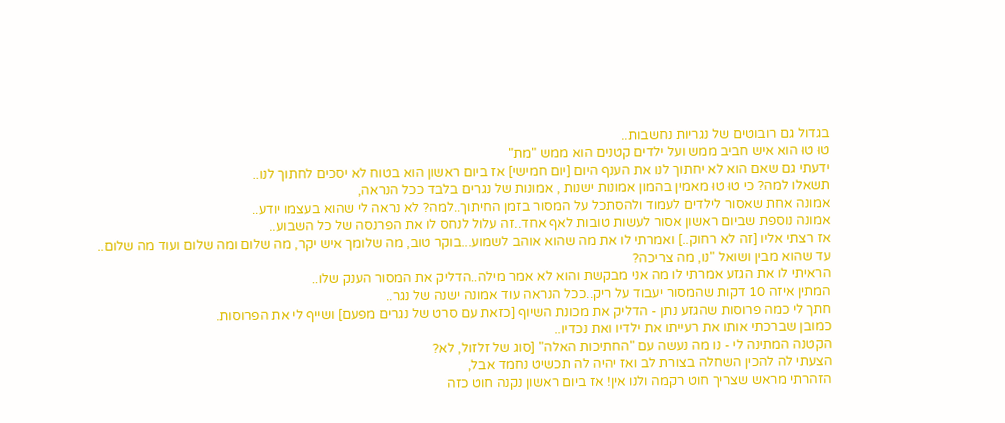בגדול גם רובוטים של נגריות נחשבות..
טוּ טוּ הוא איש חביב ממש ועל ילדים קטנים הוא ממש "מת"
ידעתי גם שאם הוא לא יחתוך לנו את הענף היום [יום חמישי] אז ביום ראשון הוא בטוח לא יסכים לחתוך לנו..
תשאלו למה? כי טוּ טוּ מאמין בהמון אמונות ישנות , אמונות של נגרים בלבד ככל הנראה,
אמונה אחת שאסור לילדים לעמוד ולהסתכל על המסור בזמן החיתוך..למה? לא נראה לי שהוא בעצמו יודע..
אמונה נוספת שביום ראשון אסור לעשות טובות לאף אחד..זה עלול לנחס לו את הפרנסה של כל השבוע..
אז רצתי אליו [זה לא רחוק..] ואמרתי לו את מה שהוא אוהב לשמוע...בוקר טוב, מה שלומך איש יקר, מה שלום ומה שלום ועוד מה שלום..
עד שהוא מבין ושואל "נו, מה צריכה?
הראיתי לו את הגזע אמרתי לו מה אני מבקשת והוא לא אמר מילה..הדליק את המסור הענק שלו..
המתין איזה 10 דקות שהמסור יעבוד על ריק..ככל הנראה עוד אמונה ישנה של נגר..
חתך לי כמה פרוסות שהגזע נתן - הדליק את מכונת השיוף [כזאת עם סרט של נגרים מפעם] ושייף לי את הפרוסות.
כמובן שברכתי אותו את רעייתו את ילדיו ואת נכדיו..
הקטנה המתינה לי - נו מה נעשה עם "החתיכות האלה" [סוג של זלזול, לא?
הצעתי לה להכין השחלה בצורת לב ואז יהיה לה תכשיט נחמד אבל,
הזהרתי מראש שצריך חוט רקמה ולנו אין! אז ביום ראשון נקנה חוט כזה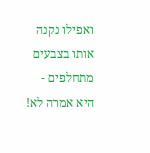ואפילו נקנה אותו בצבעים מתחלפים -
היא אמרה לא!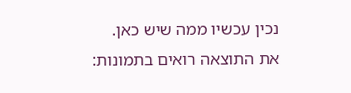נכין עכשיו ממה שיש כאן.
את התוצאה רואים בתמונות: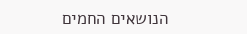הנושאים החמים